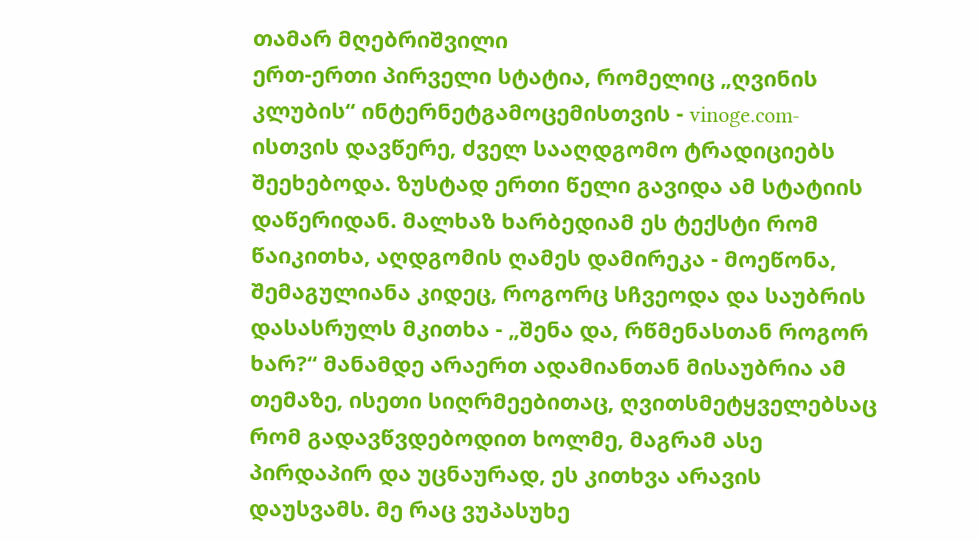თამარ მღებრიშვილი
ერთ-ერთი პირველი სტატია, რომელიც „ღვინის კლუბის“ ინტერნეტგამოცემისთვის - vinoge.com-ისთვის დავწერე, ძველ სააღდგომო ტრადიციებს შეეხებოდა. ზუსტად ერთი წელი გავიდა ამ სტატიის დაწერიდან. მალხაზ ხარბედიამ ეს ტექსტი რომ წაიკითხა, აღდგომის ღამეს დამირეკა - მოეწონა, შემაგულიანა კიდეც, როგორც სჩვეოდა და საუბრის დასასრულს მკითხა - „შენა და, რწმენასთან როგორ ხარ?“ მანამდე არაერთ ადამიანთან მისაუბრია ამ თემაზე, ისეთი სიღრმეებითაც, ღვითსმეტყველებსაც რომ გადავწვდებოდით ხოლმე, მაგრამ ასე პირდაპირ და უცნაურად, ეს კითხვა არავის დაუსვამს. მე რაც ვუპასუხე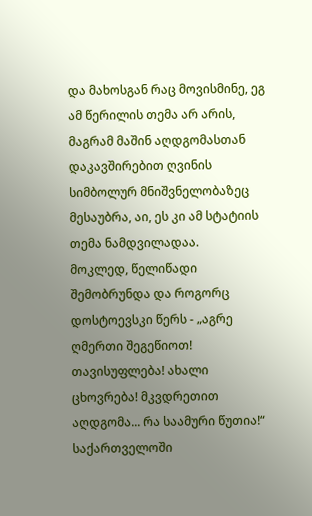და მახოსგან რაც მოვისმინე, ეგ ამ წერილის თემა არ არის, მაგრამ მაშინ აღდგომასთან დაკავშირებით ღვინის სიმბოლურ მნიშვნელობაზეც მესაუბრა, აი, ეს კი ამ სტატიის თემა ნამდვილადაა.
მოკლედ, წელიწადი შემობრუნდა და როგორც დოსტოევსკი წერს - „აგრე ღმერთი შეგეწიოთ! თავისუფლება! ახალი ცხოვრება! მკვდრეთით აღდგომა... რა საამური წუთია!“
საქართველოში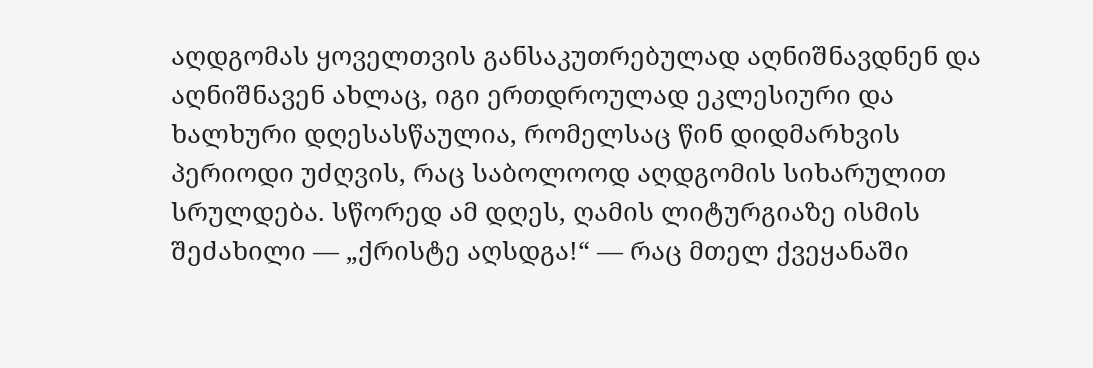აღდგომას ყოველთვის განსაკუთრებულად აღნიშნავდნენ და აღნიშნავენ ახლაც, იგი ერთდროულად ეკლესიური და ხალხური დღესასწაულია, რომელსაც წინ დიდმარხვის პერიოდი უძღვის, რაც საბოლოოდ აღდგომის სიხარულით სრულდება. სწორედ ამ დღეს, ღამის ლიტურგიაზე ისმის შეძახილი — „ქრისტე აღსდგა!“ — რაც მთელ ქვეყანაში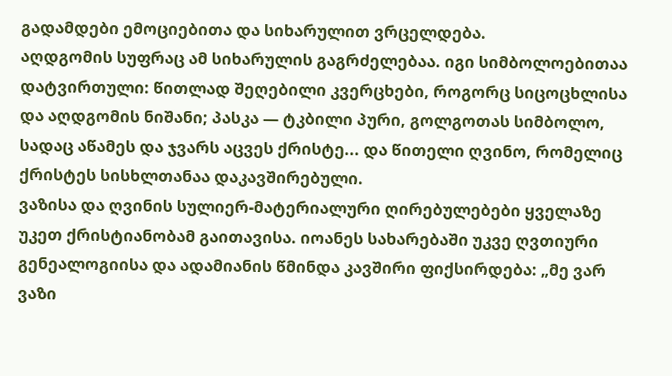გადამდები ემოციებითა და სიხარულით ვრცელდება.
აღდგომის სუფრაც ამ სიხარულის გაგრძელებაა. იგი სიმბოლოებითაა დატვირთული: წითლად შეღებილი კვერცხები, როგორც სიცოცხლისა და აღდგომის ნიშანი; პასკა — ტკბილი პური, გოლგოთას სიმბოლო, სადაც აწამეს და ჯვარს აცვეს ქრისტე... და წითელი ღვინო, რომელიც ქრისტეს სისხლთანაა დაკავშირებული.
ვაზისა და ღვინის სულიერ-მატერიალური ღირებულებები ყველაზე უკეთ ქრისტიანობამ გაითავისა. იოანეს სახარებაში უკვე ღვთიური გენეალოგიისა და ადამიანის წმინდა კავშირი ფიქსირდება: „მე ვარ ვაზი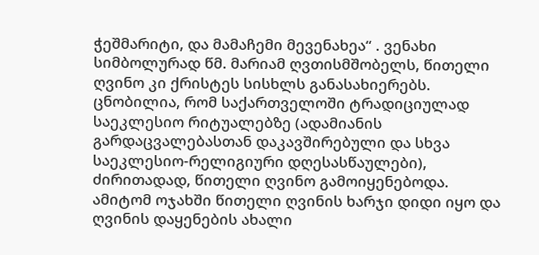ჭეშმარიტი, და მამაჩემი მევენახეა“ . ვენახი სიმბოლურად წმ. მარიამ ღვთისმშობელს, წითელი ღვინო კი ქრისტეს სისხლს განასახიერებს.
ცნობილია, რომ საქართველოში ტრადიციულად საეკლესიო რიტუალებზე (ადამიანის გარდაცვალებასთან დაკავშირებული და სხვა საეკლესიო-რელიგიური დღესასწაულები), ძირითადად, წითელი ღვინო გამოიყენებოდა. ამიტომ ოჯახში წითელი ღვინის ხარჯი დიდი იყო და ღვინის დაყენების ახალი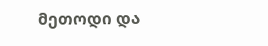მეთოდი და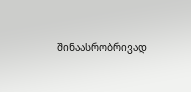შინაასრობრივად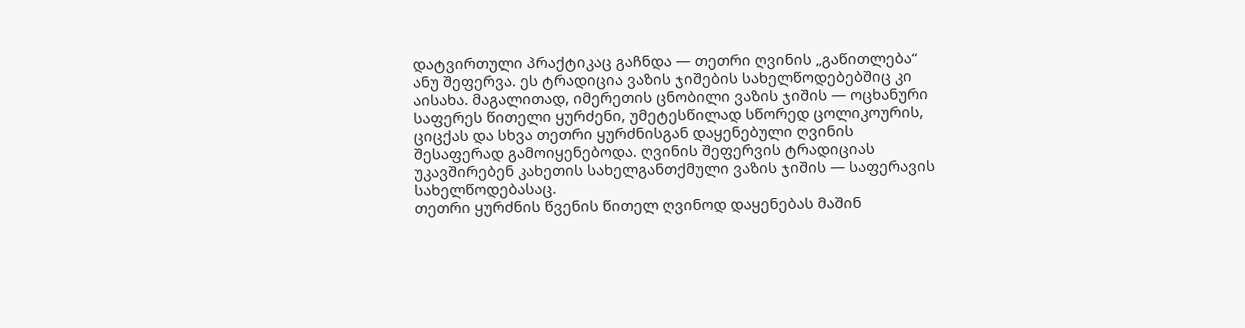დატვირთული პრაქტიკაც გაჩნდა — თეთრი ღვინის „გაწითლება“ ანუ შეფერვა. ეს ტრადიცია ვაზის ჯიშების სახელწოდებებშიც კი აისახა. მაგალითად, იმერეთის ცნობილი ვაზის ჯიშის — ოცხანური საფერეს წითელი ყურძენი, უმეტესწილად სწორედ ცოლიკოურის, ციცქას და სხვა თეთრი ყურძნისგან დაყენებული ღვინის შესაფერად გამოიყენებოდა. ღვინის შეფერვის ტრადიციას უკავშირებენ კახეთის სახელგანთქმული ვაზის ჯიშის — საფერავის სახელწოდებასაც.
თეთრი ყურძნის წვენის წითელ ღვინოდ დაყენებას მაშინ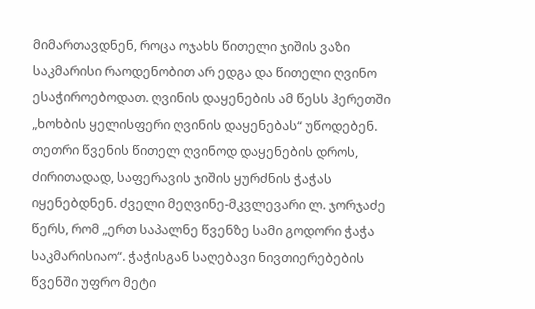მიმართავდნენ, როცა ოჯახს წითელი ჯიშის ვაზი საკმარისი რაოდენობით არ ედგა და წითელი ღვინო ესაჭიროებოდათ. ღვინის დაყენების ამ წესს ჰერეთში „ხოხბის ყელისფერი ღვინის დაყენებას“ უწოდებენ.
თეთრი წვენის წითელ ღვინოდ დაყენების დროს, ძირითადად, საფერავის ჯიშის ყურძნის ჭაჭას იყენებდნენ. ძველი მეღვინე-მკვლევარი ლ. ჯორჯაძე წერს, რომ „ერთ საპალნე წვენზე სამი გოდორი ჭაჭა საკმარისიაო“. ჭაჭისგან საღებავი ნივთიერებების წვენში უფრო მეტი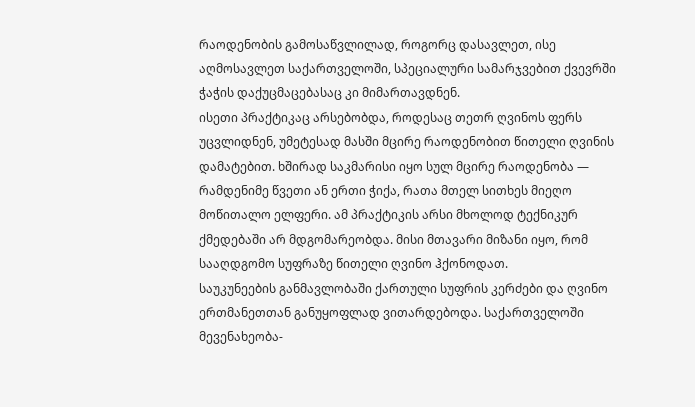რაოდენობის გამოსაწვლილად, როგორც დასავლეთ, ისე აღმოსავლეთ საქართველოში, სპეციალური სამარჯვებით ქვევრში ჭაჭის დაქუცმაცებასაც კი მიმართავდნენ.
ისეთი პრაქტიკაც არსებობდა, როდესაც თეთრ ღვინოს ფერს უცვლიდნენ, უმეტესად მასში მცირე რაოდენობით წითელი ღვინის დამატებით. ხშირად საკმარისი იყო სულ მცირე რაოდენობა — რამდენიმე წვეთი ან ერთი ჭიქა, რათა მთელ სითხეს მიეღო მოწითალო ელფერი. ამ პრაქტიკის არსი მხოლოდ ტექნიკურ ქმედებაში არ მდგომარეობდა. მისი მთავარი მიზანი იყო, რომ სააღდგომო სუფრაზე წითელი ღვინო ჰქონოდათ.
საუკუნეების განმავლობაში ქართული სუფრის კერძები და ღვინო ერთმანეთთან განუყოფლად ვითარდებოდა. საქართველოში მევენახეობა-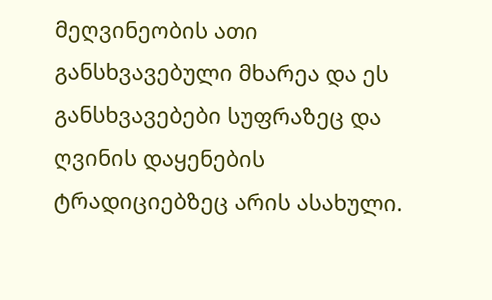მეღვინეობის ათი განსხვავებული მხარეა და ეს განსხვავებები სუფრაზეც და ღვინის დაყენების ტრადიციებზეც არის ასახული.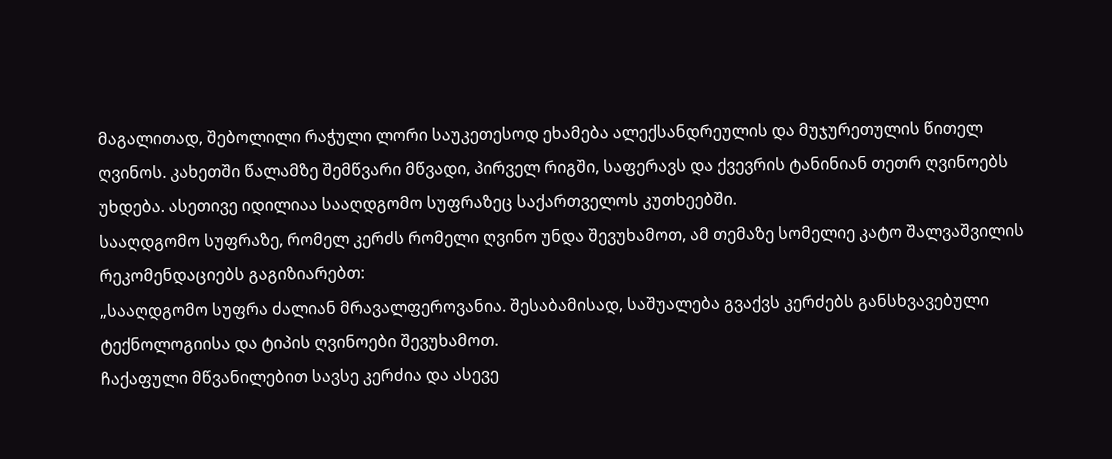მაგალითად, შებოლილი რაჭული ლორი საუკეთესოდ ეხამება ალექსანდრეულის და მუჯურეთულის წითელ ღვინოს. კახეთში წალამზე შემწვარი მწვადი, პირველ რიგში, საფერავს და ქვევრის ტანინიან თეთრ ღვინოებს უხდება. ასეთივე იდილიაა სააღდგომო სუფრაზეც საქართველოს კუთხეებში.
სააღდგომო სუფრაზე, რომელ კერძს რომელი ღვინო უნდა შევუხამოთ, ამ თემაზე სომელიე კატო შალვაშვილის რეკომენდაციებს გაგიზიარებთ:
„სააღდგომო სუფრა ძალიან მრავალფეროვანია. შესაბამისად, საშუალება გვაქვს კერძებს განსხვავებული ტექნოლოგიისა და ტიპის ღვინოები შევუხამოთ.
ჩაქაფული მწვანილებით სავსე კერძია და ასევე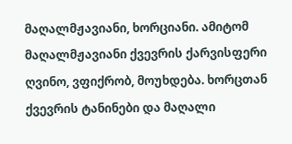მაღალმჟავიანი, ხორციანი. ამიტომ მაღალმჟავიანი ქვევრის ქარვისფერი ღვინო, ვფიქრობ, მოუხდება. ხორცთან ქვევრის ტანინები და მაღალი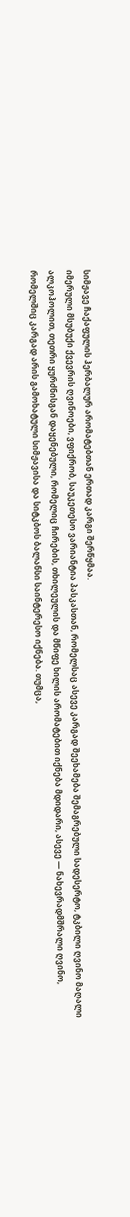სიმჟავე ჩაქაფულის ჰერბალურ არომატებთან ერთად კარგი შერწყმაა.
იმერული მსუბუქი ქვევრის ღვინოები, ვფიქრობ, საუკეთესო ვარიანტია პასკასთან, რომელსაც ასევე კარგად შეეხამება შემაგრებული სადესერტო, ტკბილი ღვინო მაღალი ალკოჰოლით, თეთრი ყურძნისგან დაყენებული, რომელიც ჩირების, თხილეულის და მწიფე ხილის არომატებით იქნება მდიდარი, ასევე — ნახევრადმშრალი ღვინო, რომელშიც კარგად არის გამოხატული სიმჟავისა და სიტკბოს ბალანსი საინტერესო იქნება. თუმცა,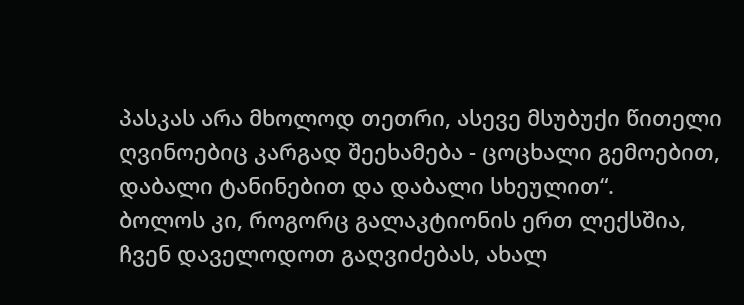პასკას არა მხოლოდ თეთრი, ასევე მსუბუქი წითელი ღვინოებიც კარგად შეეხამება - ცოცხალი გემოებით, დაბალი ტანინებით და დაბალი სხეულით“.
ბოლოს კი, როგორც გალაკტიონის ერთ ლექსშია, ჩვენ დაველოდოთ გაღვიძებას, ახალ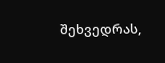შეხვედრას,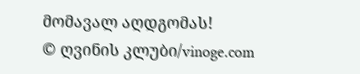მომავალ აღდგომას!
© ღვინის კლუბი/vinoge.com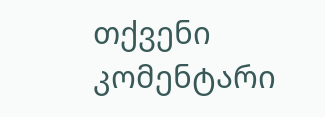თქვენი კომენტარი